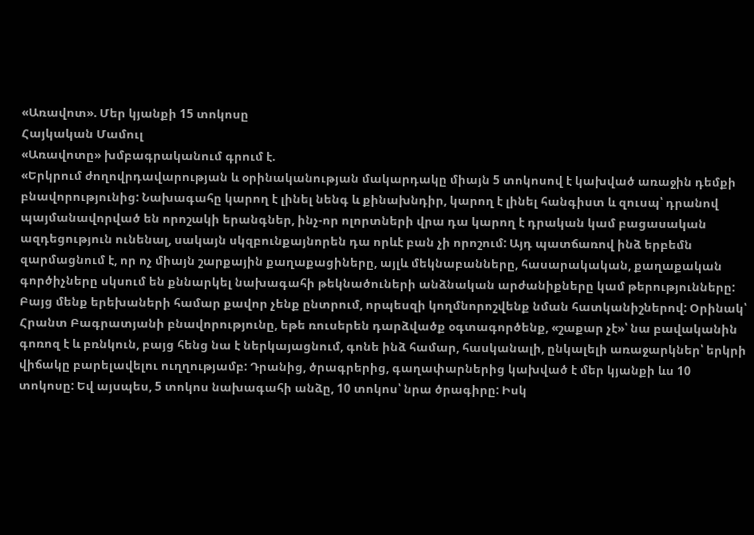«Առավոտ». Մեր կյանքի 15 տոկոսը
Հայկական Մամուլ
«Առավոտը» խմբագրականում գրում է.
«Երկրում ժողովրդավարության և օրինականության մակարդակը միայն 5 տոկոսով է կախված առաջին դեմքի բնավորությունից: Նախագահը կարող է լինել նենգ և քինախնդիր, կարող է լինել հանգիստ և զուսպ՝ դրանով պայմանավորված են որոշակի երանգներ, ինչ-որ ոլորտների վրա դա կարող է դրական կամ բացասական ազդեցություն ունենալ, սակայն սկզբունքայնորեն դա որևէ բան չի որոշում: Այդ պատճառով ինձ երբեմն զարմացնում է, որ ոչ միայն շարքային քաղաքացիները, այլև մեկնաբանները, հասարակական, քաղաքական գործիչները սկսում են քննարկել նախագահի թեկնածուների անձնական արժանիքները կամ թերությունները: Բայց մենք երեխաների համար քավոր չենք ընտրում, որպեսզի կողմնորոշվենք նման հատկանիշներով: Օրինակ՝ Հրանտ Բագրատյանի բնավորությունը, եթե ռուսերեն դարձվածք օգտագործենք, «շաքար չէ»՝ նա բավականին գոռոզ է և բռնկուն, բայց հենց նա է ներկայացնում, գոնե ինձ համար, հասկանալի, ընկալելի առաջարկներ՝ երկրի վիճակը բարելավելու ուղղությամբ: Դրանից, ծրագրերից, գաղափարներից կախված է մեր կյանքի ևս 10 տոկոսը: Եվ այսպես, 5 տոկոս նախագահի անձը, 10 տոկոս՝ նրա ծրագիրը: Իսկ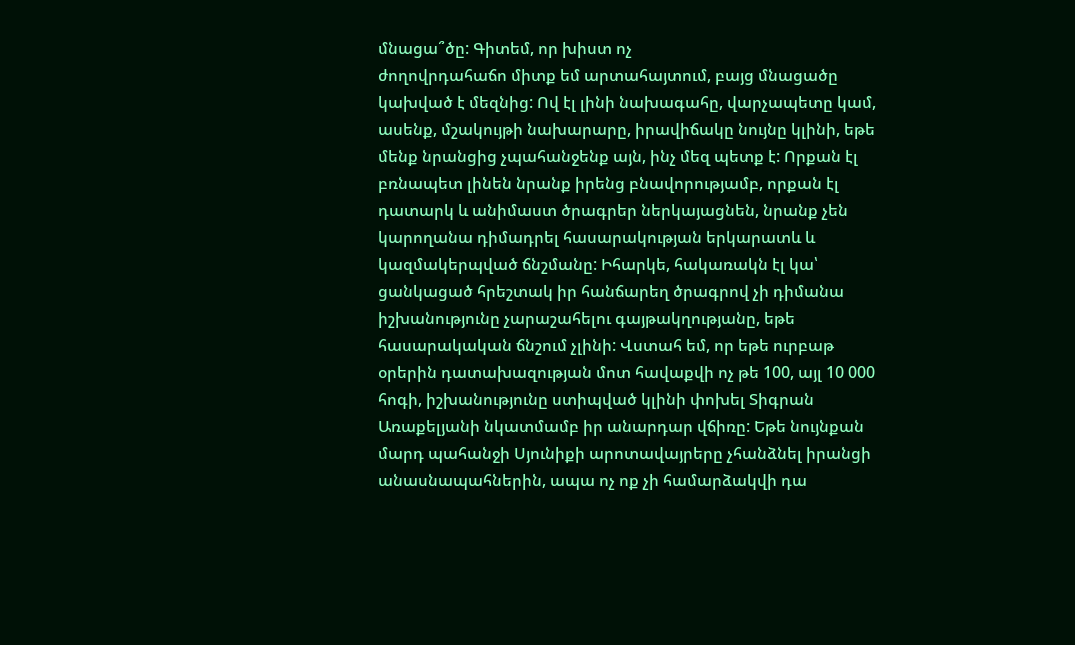մնացա՞ծը: Գիտեմ, որ խիստ ոչ
ժողովրդահաճո միտք եմ արտահայտում, բայց մնացածը կախված է մեզնից: Ով էլ լինի նախագահը, վարչապետը կամ, ասենք, մշակույթի նախարարը, իրավիճակը նույնը կլինի, եթե մենք նրանցից չպահանջենք այն, ինչ մեզ պետք է: Որքան էլ բռնապետ լինեն նրանք իրենց բնավորությամբ, որքան էլ դատարկ և անիմաստ ծրագրեր ներկայացնեն, նրանք չեն կարողանա դիմադրել հասարակության երկարատև և
կազմակերպված ճնշմանը: Իհարկե, հակառակն էլ կա՝ ցանկացած հրեշտակ իր հանճարեղ ծրագրով չի դիմանա իշխանությունը չարաշահելու գայթակղությանը, եթե հասարակական ճնշում չլինի: Վստահ եմ, որ եթե ուրբաթ օրերին դատախազության մոտ հավաքվի ոչ թե 100, այլ 10 000 հոգի, իշխանությունը ստիպված կլինի փոխել Տիգրան Առաքելյանի նկատմամբ իր անարդար վճիռը: Եթե նույնքան մարդ պահանջի Սյունիքի արոտավայրերը չհանձնել իրանցի անասնապահներին, ապա ոչ ոք չի համարձակվի դա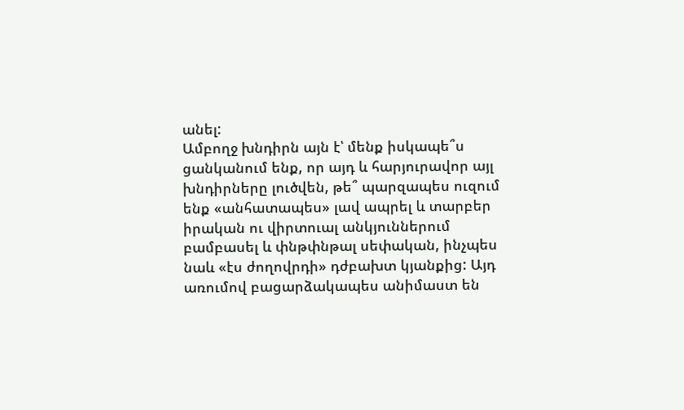անել:
Ամբողջ խնդիրն այն է՝ մենք իսկապե՞ս ցանկանում ենք, որ այդ և հարյուրավոր այլ խնդիրները լուծվեն, թե՞ պարզապես ուզում ենք «անհատապես» լավ ապրել և տարբեր իրական ու վիրտուալ անկյուններում բամբասել և փնթփնթալ սեփական, ինչպես նաև «էս ժողովրդի» դժբախտ կյանքից: Այդ առումով բացարձակապես անիմաստ են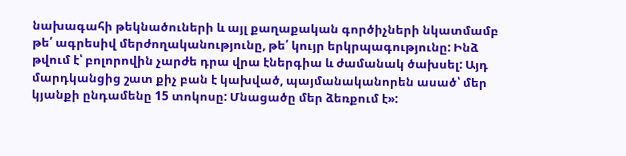նախագահի թեկնածուների և այլ քաղաքական գործիչների նկատմամբ թե՛ ագրեսիվ մերժողականությունը, թե՛ կույր երկրպագությունը: Ինձ թվում է՝ բոլորովին չարժե դրա վրա էներգիա և ժամանակ ծախսել: Այդ մարդկանցից շատ քիչ բան է կախված, պայմանականորեն ասած՝ մեր կյանքի ընդամենը 15 տոկոսը: Մնացածը մեր ձեռքում է»: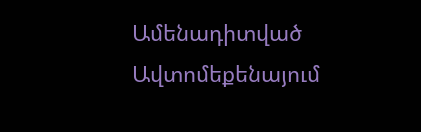Ամենադիտված
Ավտոմեքենայում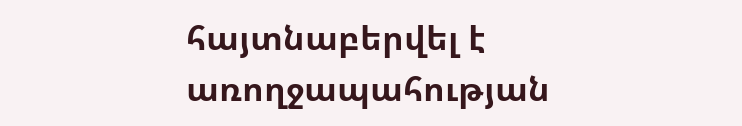հայտնաբերվել է առողջապահության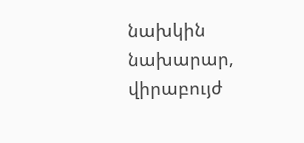նախկին նախարար, վիրաբույժ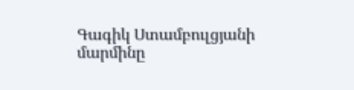Գագիկ Ստամբուլցյանի մարմինը